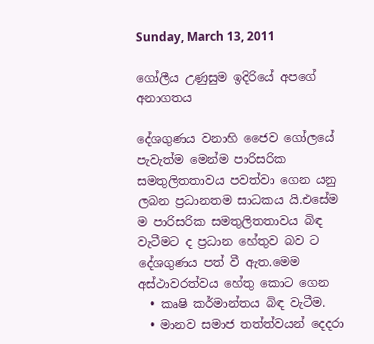Sunday, March 13, 2011

ගෝලීය උණුසුම ඉදිරියේ අපගේ අනාගතය

දේශගුණය වනාහි ජෛව ගෝලයේ පැවැත්ම මෙන්ම පාරිසරික සමතුලිතතාවය පවත්වා ගෙන යනු ලබන ප්‍රධානතම සාධකය යි.එසේම ම පාරිසරික සමතුලිතතාවය බිඳ වැටීමට ද ප්‍රධාන හේතුව බව ට දේශගුණය පත් වී ඇත.මෙම අස්ථාවරත්වය හේතු කොට ගෙන
  • කෘෂි කර්මාන්තය බිඳ වැටීම.
  • මානව සමාජ තත්ත්වයන් දෙදරා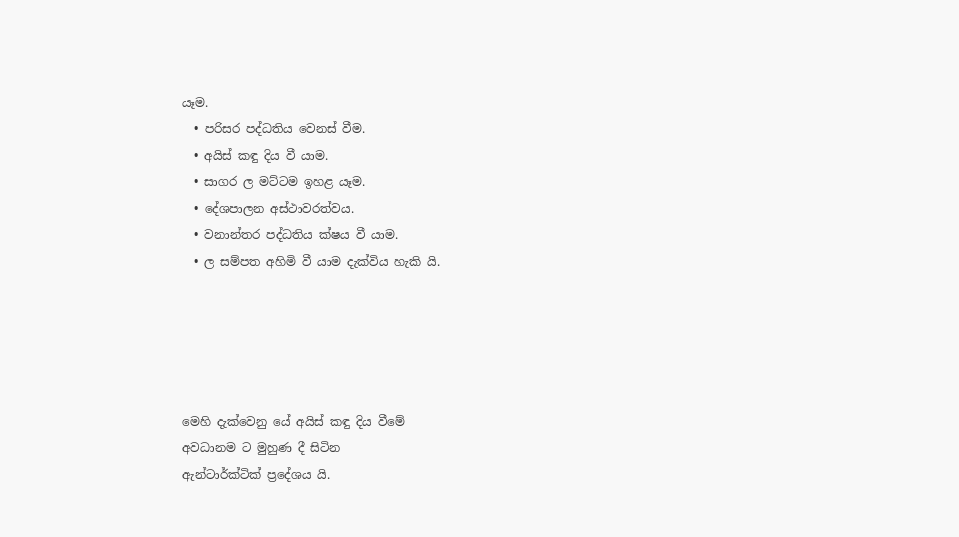යෑම.
  • පරිසර පද්ධතිය වෙනස් වීම.
  • අයිස් කඳු දිය වී යාම.
  • සාගර ල මට්ටම ඉහළ යෑම.
  • දේශපාලන අස්ථාවරත්වය.
  • වනාන්තර පද්ධතිය ක්ෂය වී යාම.
  • ල සම්පත අහිමි වී යාම දැක්විය හැකි යි.





මෙහි දැක්වෙනු යේ අයිස් කඳු දිය වීමේ
අවධානම ට මුහුණ දී සිටින
ඇන්ටාර්ක්ටික් ප්‍රදේශය යි.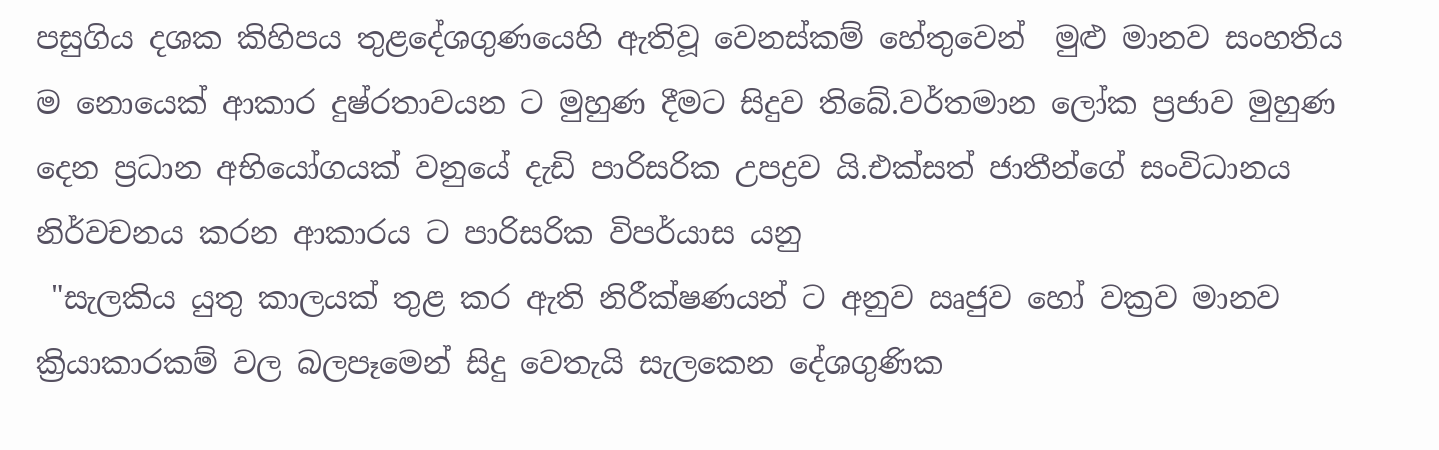පසුගිය දශක කිහිපය තුළදේශගුණයෙහි ඇතිවූ වෙනස්කම් හේතුවෙන්  මුළු මානව සංහතිය ම නොයෙක් ආකාර දුෂ්රතාවයන ට මුහුණ දීමට සිදුව තිබේ.වර්තමාන ලෝක ප්‍රජාව මුහුණ දෙන ප්‍රධාන අභියෝගයක් වනුයේ දැඩි පාරිසරික උපද්‍රව යි.එක්සත් ජාතීන්ගේ සංවිධානය නිර්වචනය කරන ආකාරය ට පාරිසරික විපර්යාස යනු
 "සැලකිය යුතු කාලයක් තුළ කර ඇති නිරීක්ෂණයන් ට අනුව ඍජුව හෝ වක්‍රව මානව ක්‍රියාකාරකම් වල බලපෑමෙන් සිදු වෙතැයි සැලකෙන දේශගුණික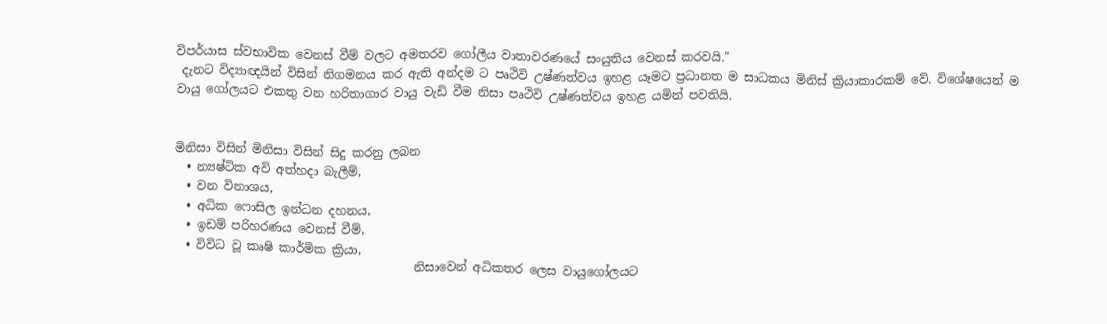විපර්යාස ස්වභාවික වෙනස් වීම් වලට අමතරව ගෝලීය වාතාවරණයේ සංයුතිය වෙනස් කරවයි."
 දැනට විද්‍යාඥයින් විසින් නිගමනය කර ඇති අන්දම ට පෘථිවි උෂ්ණත්වය ඉහළ යෑමට ප්‍රධානත ම සාධකය මිනිස් ක්‍රියාකාරකම් වේ. විශේෂයෙන් ම වායු ගෝලයට එකතු වන හරිතාගාර වායු වැඩි වීම නිසා පෘථිවි උෂ්ණත්වය ඉහළ යමින් පවතියි.


මිනිසා විසින් මිනිසා විසින් සිදු කරනු ලබන
  • න්‍යෂ්ටික අවි අත්හදා බැලීම්,
  • වන විනාශය,
  • අධික ෆොසිල ඉන්ධන දහනය,
  • ඉඩම් පරිහරණය වෙනස් වීම්,
  • විවිධ වූ කෘෂි කාර්මික ක්‍රියා,
                                        නිසාවෙන් අධිකතර ලෙස වායුගෝලයට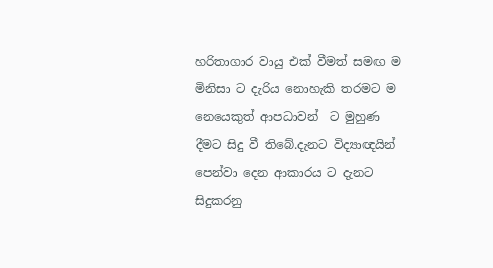හරිතාගාර වායු එක් වීමත් සමඟ ම මිනිසා ට දැරිය නොහැකි තරමට ම නෙයෙකුත් ආපධාවන්  ට මුහුණ දීමට සිදු වී තිබේ.දැනට විද්‍යාඥයින් පෙන්වා දෙන ආකාරය ට දැනට සිදුකරනු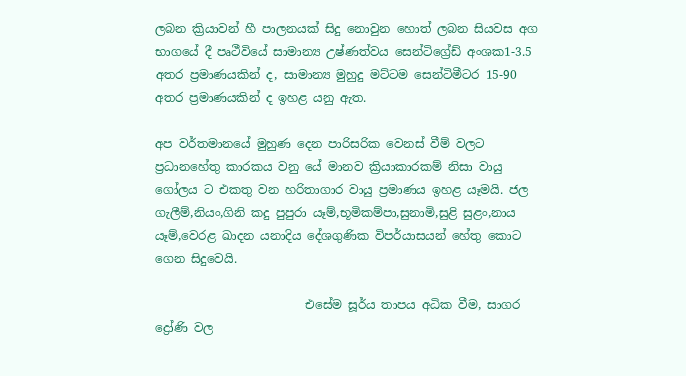ලබන ක්‍රියාවන් හී පාලනයක් සිදු නොවුන හොත් ලබන සියවස අග භාගයේ දී පෘථීවියේ සාමාන්‍ය උෂ්ණත්වය සෙන්ටිග්‍රේඩ් අංශක1-3.5 අතර ප්‍රමාණයකින් ද, සාමාන්‍ය මුහුදු මට්ටම සෙන්ටිමීටර 15-90 අතර ප්‍රමාණයකින් ද ඉහළ යනු ඇත.

අප වර්තමානයේ මුහුණ දෙන පාරිසරික වෙනස් වීම් වලට ප්‍රධානහේතු කාරකය වනු යේ මානව ක්‍රියාකාරකම් නිසා වායු ගෝලය ට එකතු වන හරිතාගාර වායු ප්‍රමාණය ඉහළ යෑමයි. ජල ගැලීම්,නියං,ගිනි කදු පුපුරා යෑම්,භූමිකම්පා,සුනාමි,සුළි සුළං,නාය යෑම්,වෙරළ ඛාදන යනාදිය දේශගුණික විපර්යාසයන් හේතු කොට ගෙන සිදුවෙයි.

                         එසේම සූර්ය තාපය අධික වීම, සාගර ද්‍රෝණි වල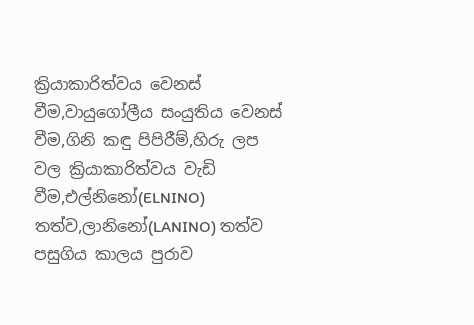ක්‍රියාකාරිත්වය වෙනස් වීම,වායුගෝලීය සංයුතිය වෙනස් වීම,ගිනි කඳු පිපිරීම්,හිරු ලප වල ක්‍රියාකාරිත්වය වැඩි වීම,එල්නිනෝ(ELNINO) තත්ව,ලානිනෝ(LANINO) තත්ව පසුගිය කාලය පුරාව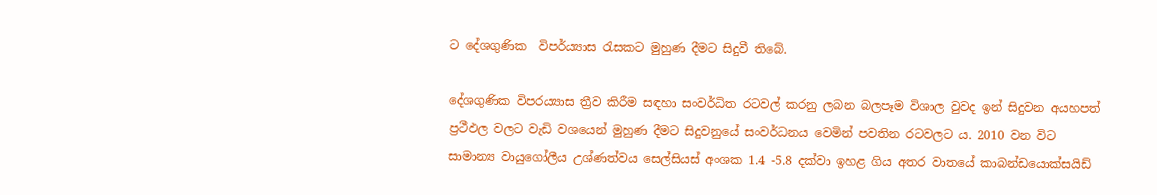ට දේශගුණික  විපර්ය්‍යාස රැසකට මුහුණ දීමට සිදුවී තිබේ.

දේශගුණික විපරය්‍යාස ත්‍රීව කිරීම සඳහා සංවර්ධිත රටවල් කරනු ලබන බලපෑම විශාල වුවද ඉන් සිදුවන අයහපත් ප්‍රථීඵල වලට වැඩි වශයෙන් මුහුණ දීමට සිදුවනුයේ සංවර්ධනය වෙමින් පවතින රටවලට ය. 2010 වන විට සාමාන්‍ය වායුගෝලීය උශ්ණත්වය සෙල්සියස් අංශක 1.4 -5.8 දක්වා ඉහළ ගිය අතර වාතයේ කාබන්ඩයොක්සයිඩ්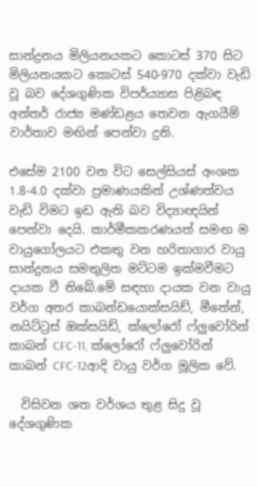සාන්ද්‍රනය මිලියනයකට කොටස් 370 සිට මිලියනයකට කොටස් 540-970 දක්වා වැඩි වූ බව දේශගුණික විපර්ය්‍යාස පිළිබඳ අන්තර් රාජ්‍ය මණ්ඩළය තෙවන ඇගයීම් වාර්තාව මඟින් පෙන්වා දුනි.

එසේම 2100 වන විට සෙල්සියස් අංශක 1.8-4.0 දක්වා ප්‍රමාණයකින් උශ්ණත්වය වැඩි විමට ඉඩ ඇති බව විද්‍යාඥයින් පෙන්වා දෙයි. කාර්මීකකරණයත් සමඟ ම වායුගෝලයට එකතු වන හරිතාගාර වායු සාන්ද්‍රනය සමතුලිත මට්ටම ඉක්මවීමට දායක වී තිබේ.මේ සඳහා දායක වන වායු වර්ග අතර කාබන්ඩයොක්සයිඩ්, මීතේන්, නයිට්ට්‍රස් ඔක්සයිඩ්, ක්ලෝරෝ ෆ්ලුවෝරින් කාබන් CFC-11, ක්ලෝරෝ ෆ්ලුවෝරින් කාබන් CFC-12ආදි වායු වර්ග මූලික වේ.

  විසිවන ශත වර්ශය තුළ සිදු වූ දේශගුණික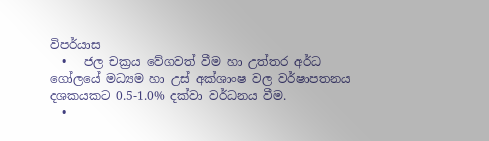විපර්යාස
  •   ජල චක්‍රය වේගවත් වීම හා උත්තර අර්ධ ගෝලයේ මධ්‍යම හා උස් අක්ශාංෂ වල වර්ෂාපතනය දශකයකට 0.5-1.0% දක්වා වර්ධනය වීම.
  •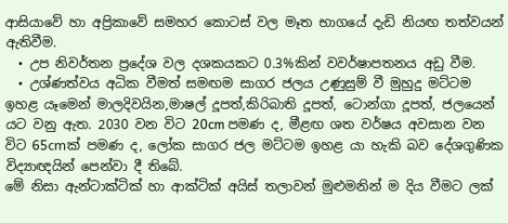ආසියාවේ හා අප්‍රිකාවේ සමහර කොටස් වල මෑත භාගයේ දැඩි නියඟ තත්වයන් ඇතිවීම.
  • උප නිවර්තන ප්‍රදේශ වල දශකයකට 0.3%කින් වවර්ෂාපතනය අඩු වීම.
  • උශ්ණත්වය අධික වීමත් සමඟම සාගර ජලය උණුසුම් වී මුහුදු මට්ටම ඉහළ යෑමෙන් මාලදිවයින,මාෂල් දූපත්,කිරිබාති දූපත්, ටොන්ගා දූපත්, ජලයෙන් යට වනු ඇත. 2030 වන විට 20cm පමණ ද, මීළඟ ශත වර්ෂය අවසාන වන විට 65cmක් පමණ ද, ලෝක සාගර ජල මට්ටම ඉහළ යා හැකි බව දේශගුණික විද්‍යාඥයින් පෙන්වා දී තිබේ.
මේ නිසා ඇන්ටාක්ටික් හා ආක්ටික් අයිස් තලාවන් මුළුමනින් ම දිය වීමට ලක්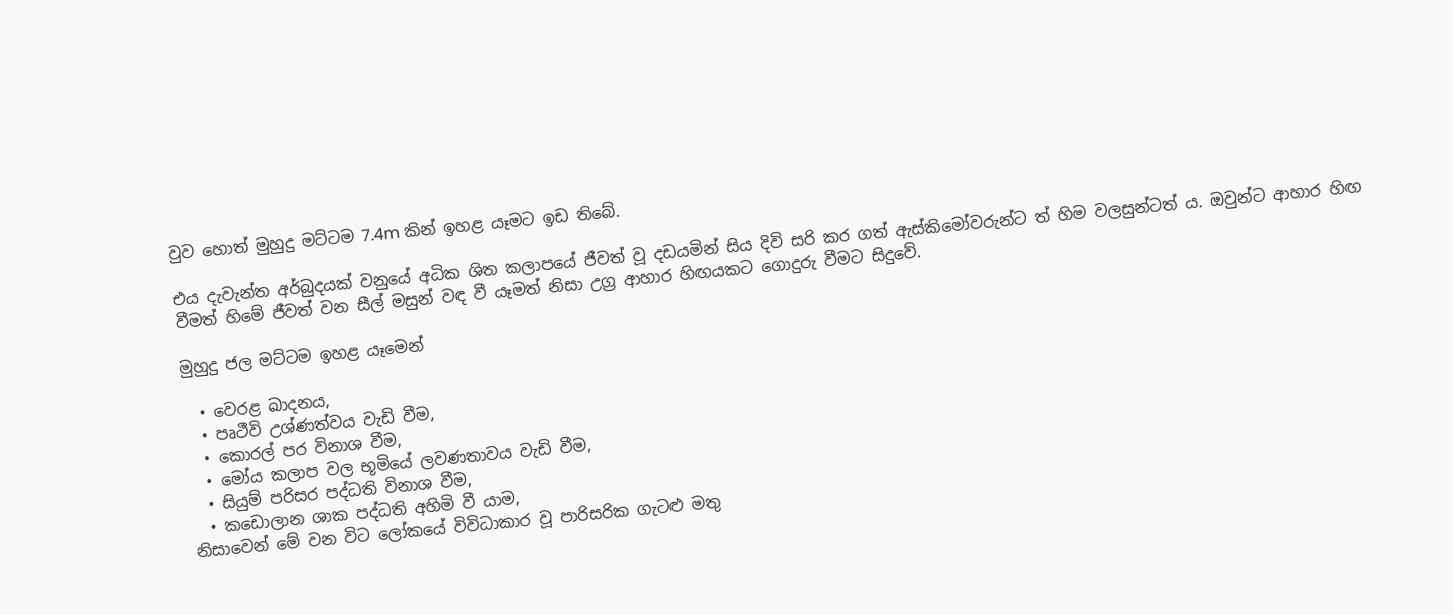වුව හොත් මුහුදු මට්ටම 7.4m කින් ඉහළ යෑමට ඉඩ තිබේ.

එය දැවැන්ත අර්බුදයක් වනුයේ අධික ශිත කලාපයේ ජීවත් වූ දඩයමින් සිය දිවි සරි කර ගත් ඇස්කිමෝවරුන්ට ත් හිම වලසුන්ටත් ය. ඔවුන්ට ආහාර හිඟ වීමත් හිමේ ජීවත් වන සීල් මසුන් වඳ වී යෑමත් නිසා උග්‍ර ආහාර හිඟයකට ගොදුරු වීමට සිදුවේ.

මුහුදු ජල මට්ටම ඉහළ යෑමෙන්

  • වෙරළ ඛාදනය,
  • පෘථීවි උශ්ණත්වය වැඩි වීම,
  • කොරල් පර විනාශ වීම,
  • මෝය කලාප වල භූමියේ ලවණතාවය වැඩි වීම,
  • සියුම් පරිසර පද්ධති විනාශ වීම,
  • කඩොලාන ශාක පද්ධති අහිමි වී යාම,
නිසාවෙන් මේ වන විට ලෝකයේ විවිධාකාර වූ පාරිසරික ගැටළු මතු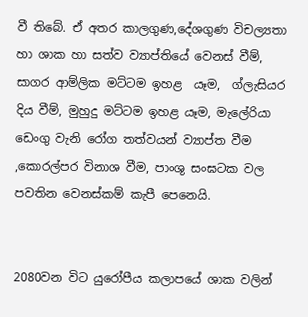වී තිබේ. ඒ අතර කාලගුණ,දේශගුණ විචල්‍යතා හා ශාක හා සත්ව ව්‍යාප්තියේ වෙනස් වීම්, සාගර ආම්ලික මට්ටම ඉහළ  යෑම,  ග්ලැසියර දිය වීම්, මුහුදු මට්ටම ඉහළ යෑම, මැලේරියා ඩෙංගු වැනි රෝග තත්වයන් ව්‍යාප්ත වීම ,කොරල්පර විනාශ වීම, පාංශු සංඝටක වල පවතින වෙනස්කම් කැපී පෙනෙයි.


2080වන විට යුරෝපීය කලාපයේ ශාක වලින්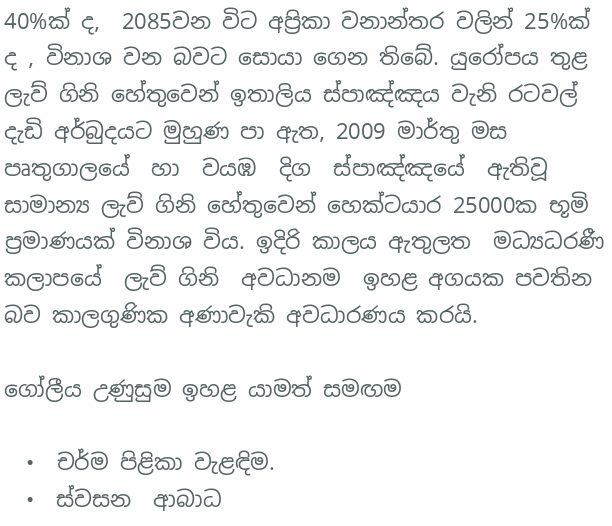40%ක් ද,  2085වන විට අප්‍රිකා වනාන්තර වලින් 25%ක් ද , විනාශ වන බවට සොයා ගෙන තිබේ. යුරෝපය තුළ ලැව් ගිනි හේතුවෙන් ඉතාලිය ස්පාඤ්ඤය වැනි රටවල් දැඩි අර්බුදයට මුහුණ පා ඇත, 2009 මාර්තු මස පෘතුගාලයේ  හා  වයඹ  දිග  ස්පාඤ්ඤයේ  ඇතිවූ  සාමාන්‍ය ලැව් ගිනි හේතුවෙන් හෙක්ටයාර 25000ක භූමි ප්‍රමාණයක් විනාශ විය. ඉදිරි කාලය ඇතුලත  මධ්‍යධරණී  කලාපයේ  ලැව් ගිනි  අවධානම  ඉහළ අගයක පවතින  බව කාලගුණික අණාවැකි අවධාරණය කරයි.

ගෝලීය උණුසුම ඉහළ යාමත් සමඟම

  •  චර්ම පිළිකා වැළඳිම.
  •  ස්වසන  ආබාධ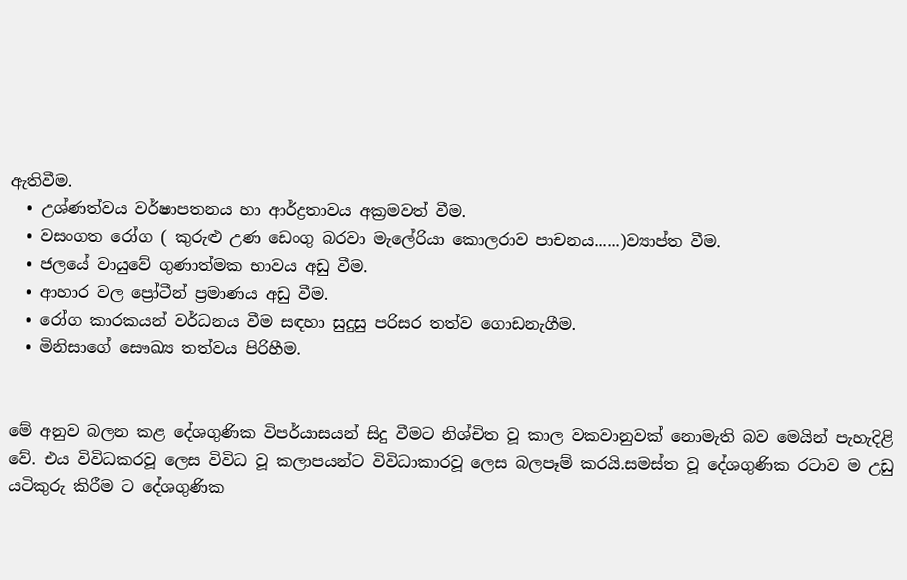ඇතිවීම.
  • උශ්ණත්වය වර්ෂාපතනය හා ආර්ද්‍රතාවය අක්‍රමවත් වීම.
  • වසංගත රෝග ( කුරුළු උණ ඩෙංගු බරවා මැලේරියා කොලරාව පාචනය......)ව්‍යාප්ත වීම.
  • ජලයේ වායුවේ ගුණාත්මක භාවය අඩු වීම.
  • ආහාර වල ප්‍රෝටීන් ප්‍රමාණය අඩු වීම.
  • රෝග කාරකයන් වර්ධනය වීම සඳහා සුදුසු පරිසර තත්ව ගොඩනැගීම.
  • මිනිසාගේ සෞඛ්‍ය තත්වය පිරිහීම.


මේ අනුව බලන කළ දේශගුණික විපර්යාසයන් සිදු වීමට නිශ්චිත වූ කාල වකවානුවක් නොමැති බව මෙයින් පැහැදිළි වේ. එය විවිධකරවූ ලෙස විවිධ වූ කලාපයන්ට විවිධාකාරවූ ලෙස බලපෑම් කරයි.සමස්ත වූ දේශගුණික රටාව ම උඩු යටිකුරු කිරීම ට දේශගුණික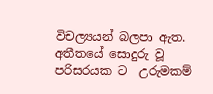විචල්‍යයන් බලපා ඇත.
අතීතයේ සොදුරු වූ පරිසරයක ට  උරුමකම්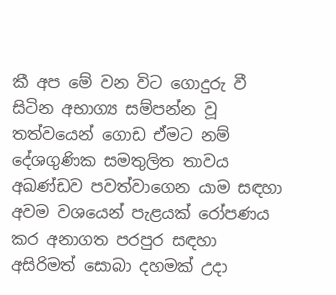කී අප මේ වන විට ගොදුරු වී සිටින අභාග්‍ය සම්පන්න වූ තත්වයෙන් ගොඩ ඒමට නම් දේශගුණික සමතුලිත තාවය අඛණ්ඩව පවත්වාගෙන යාම සඳහා අවම වශයෙන් පැළයක් රෝපණය කර අනාගත පරපුර සඳහා අසිරිමත් සොබා දහමක් උදා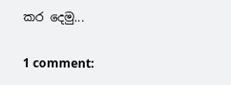කර දෙමු...

1 comment: